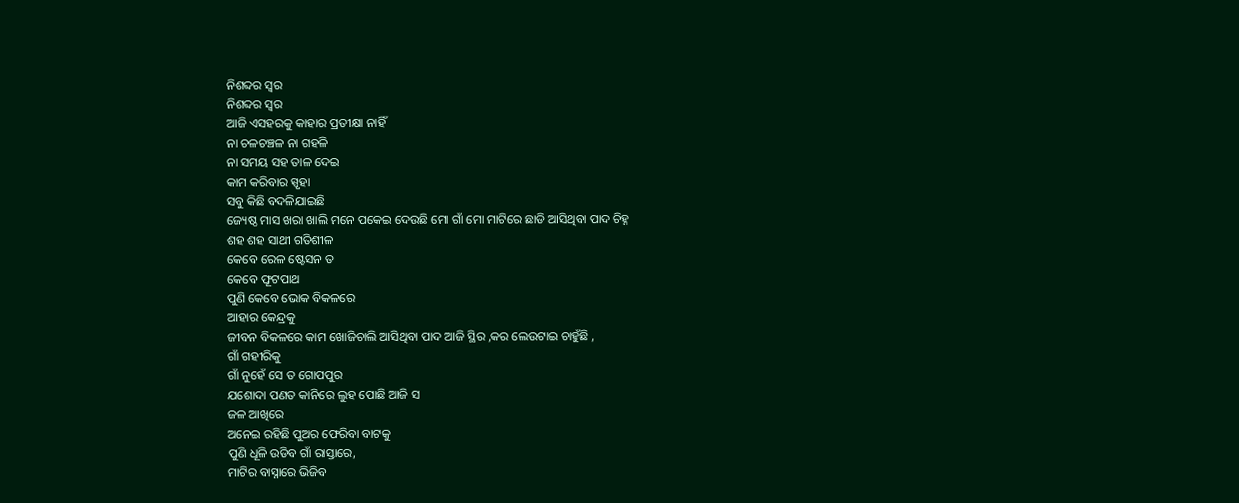ନିଶବ୍ଦର ସ୍ୱର
ନିଶବ୍ଦର ସ୍ୱର
ଆଜି ଏସହରକୁ କାହାର ପ୍ରତୀକ୍ଷା ନାହିଁ
ନା ଚଳଚଞ୍ଚଳ ନା ଗହଳି
ନା ସମୟ ସହ ତାଳ ଦେଇ
କାମ କରିବାର ସ୍ପୃହା
ସବୁ କିଛି ବଦଳିଯାଇଛି
ଜ୍ୟେଷ୍ଠ ମାସ ଖରା ଖାଲି ମନେ ପକେଇ ଦେଉଛି ମୋ ଗାଁ ମୋ ମାଟିରେ ଛାଡି ଆସିଥିବା ପାଦ ଚିହ୍ନ
ଶହ ଶହ ସାଥୀ ଗତିଶୀଳ
କେବେ ରେଳ ଷ୍ଟେସନ ତ
କେବେ ଫୂଟପାଥ
ପୁଣି କେବେ ଭୋକ ବିକଳରେ
ଆହାର କେନ୍ଦ୍ରକୁ
ଜୀବନ ବିକଳରେ କାମ ଖୋଜିଚାଲି ଆସିଥିବା ପାଦ ଆଜି ସ୍ଥିର ,କର ଲେଉଟାଇ ଚାହୁଁଛି ,
ଗାଁ ଗହୀରିକୁ
ଗାଁ ନୁହେଁ ସେ ତ ଗୋପପୁର
ଯଶୋଦା ପଣତ କାନିରେ ଲୁହ ପୋଛି ଆଜି ସ
ଜଳ ଆଖିରେ
ଅନେଇ ରହିଛି ପୁଅର ଫେରିବା ବାଟକୁ
ପୁଣି ଧୂଳି ଉଡିବ ଗାଁ ରାସ୍ତାରେ,
ମାଟିର ବାସ୍ନାରେ ଭିଜିବ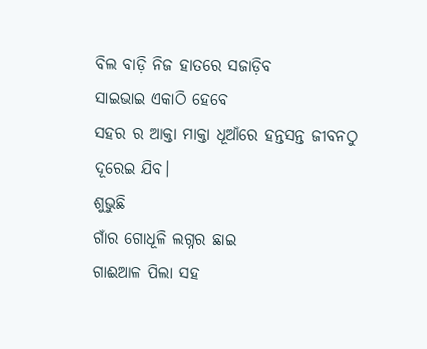ବିଲ ବାଡ଼ି ନିଜ ହାତରେ ସଜାଡ଼ିବ
ସାଇଭାଇ ଏକାଠି ହେବେ
ସହର ର ଆକ୍ତା ମାକ୍ତା ଧୂଆଁରେ ହନ୍ତସନ୍ତ ଜୀବନଠୁ
ଦୂରେଇ ଯିବ।
ଶୁଭୁଛି
ଗାଁର ଗୋଧୂଳି ଲଗ୍ନର ଛାଇ
ଗାଈଆଳ ପିଲା ସହ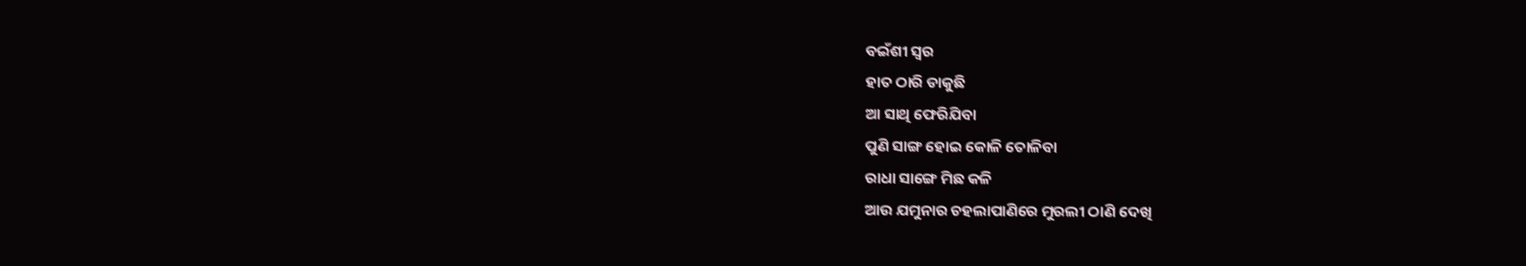ବଇଁଶୀ ସ୍ୱର
ହାତ ଠାରି ଡାକୁଛି
ଆ ସାଥି ଫେରିଯିବା
ପୁଣି ସାଙ୍ଗ ହୋଇ କୋଳି ତୋଳିବା
ରାଧା ସାଙ୍ଗେ ମିଛ କଳି
ଆଉ ଯମୁନାର ଚହଲାପାଣିରେ ମୁରଲୀ ଠାଣି ଦେଖି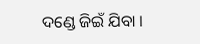ଦଣ୍ଡେ ଜିଇଁ ଯିବା ।